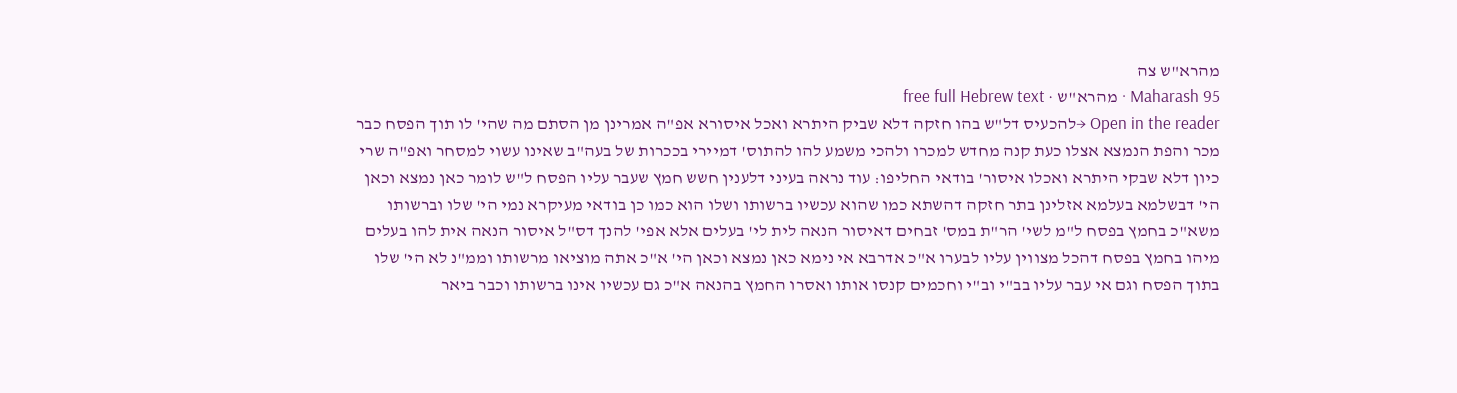מהרא"ש צה
Maharash 95 · מהרא"ש · free full Hebrew text
Open in the reader →להכעיס דל"ש בהו חזקה דלא שביק היתרא ואכל איסורא אפ"ה אמרינן מן הסתם מה שהי' לו תוך הפסח כבר מכר והפת הנמצא אצלו כעת קנה מחדש למכרו ולהכי משמע להו להתוס' דמיירי בככרות של בעה"ב שאינו עשוי למסחר ואפ"ה שרי כיון דלא שבקי היתרא ואכלו איסור' בודאי החליפו: עוד נראה בעיני דלענין חשש חמץ שעבר עליו הפסח ל"ש לומר כאן נמצא וכאן הי' דבשלמא בעלמא אזלינן בתר חזקה דהשתא כמו שהוא עכשיו ברשותו ושלו הוא כמו כן בודאי מעיקרא נמי הי' שלו וברשותו משא"כ בחמץ בפסח ל"מ לשי' הר"ת במס' זבחים דאיסור הנאה לית לי' בעלים אלא אפי' להנך דס"ל איסור הנאה אית להו בעלים מיהו בחמץ בפסח דהכל מצווין עליו לבערו א"כ אדרבא אי נימא כאן נמצא וכאן הי' א"כ אתה מוציאו מרשותו וממ"נ לא הי' שלו בתוך הפסח וגם אי עבר עליו בב"י וב"י וחכמים קנסו אותו ואסרו החמץ בהנאה א"כ גם עכשיו אינו ברשותו וכבר ביאר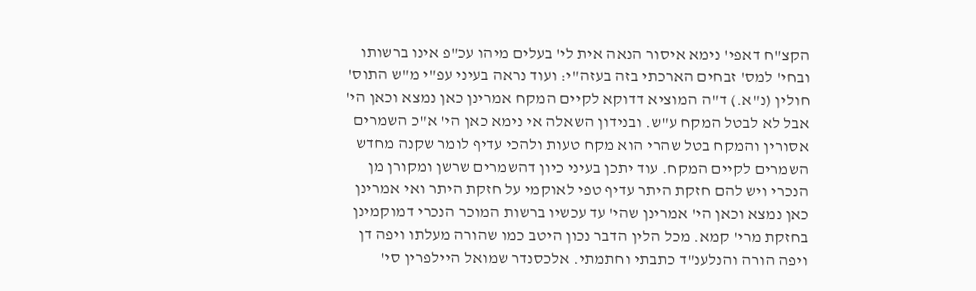הקצ"ח דאפי' נימא איסור הנאה אית לי' בעלים מיהו עכ"פ אינו ברשותו ובחי' למס' זבחים הארכתי בזה בעזה"י: ועוד נראה בעיני עפ"י מ"ש התוס' חולין (נ"א.) ד"ה המוציא דדוקא לקיים המקח אמרינן כאן נמצא וכאן הי' אבל לא לבטל המקח ע"ש. ובנידון השאלה אי נימא כאן הי' א"כ השמרים אסורין והמקח בטל שהרי הוא מקח טעות ולהכי עדיף לומר שקנה מחדש השמרים לקיים המקח. עוד יתכן בעיני כיון דהשמרים שרשן ומקורן מן הנכרי ויש להם חזקת היתר עדיף טפי לאוקמי על חזקת היתר ואי אמרינן כאן נמצא וכאן הי' אמרינן שהי' עד עכשיו ברשות המוכר הנכרי דמוקמינן בחזקת מרי' קמא. מכל הלין הדבר נכון היטב כמו שהורה מעלתו ויפה דן ויפה הורה והנלענ"ד כתבתי וחתמתי. אלכסנדר שמואל היילפרין סי'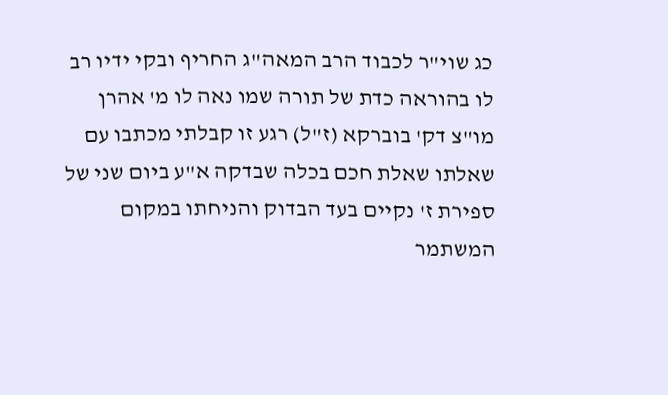כג שוי"ר לכבוד הרב המאה"ג החריף ובקי ידיו רב לו בהוראה כדת של תורה שמו נאה לו מ' אהרן מו"צ דק' בוברקא (ז"ל) רגע זו קבלתי מכתבו עם שאלתו שאלת חכם בכלה שבדקה א"ע ביום שני של ספירת ז' נקיים בעד הבדוק והניחתו במקום המשתמר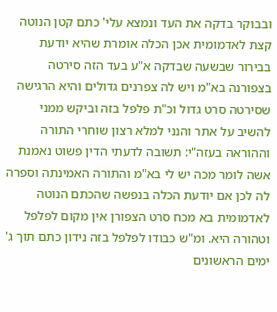ובבוקר בדקה את העד ונמצא עלי' כתם קטן הנוטה קצת לאדמומית אכן הכלה אומרת שהיא יודעת בבירור שבשעה שבדקה א"ע בעד הזה סירטה בצפורנה בא"מ ויש לה צפרנים גדולים והיא הרגישה שסירטה סרט גדול וכ"ת פלפל בזה וביקש ממני להשיב על אתר והנני למלא רצון שוחרי התורה וההוראה בעזה"י: תשובה לדעתי הדין פשוט נאמנת אשה לומר מכה יש לי בא"מ והתורה האמינתה וספרה לה לכן אם יודעת הכלה בנפשה שהכתם הנוטה לאדמומית בא מכח סרט הצפורן אין מקום לפלפל וטהורה היא. ומ"ש כבודו לפלפל בזה נידון כתם תוך ג' ימים הראשונים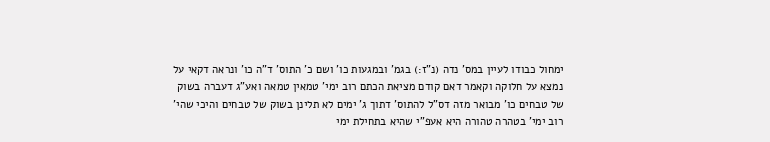ימחול כבודו לעיין במס' נדה (נ"ז:) בגמ' ובמגעות כו' ושם כ' התוס' ד"ה כו' ונראה דקאי על נמצא על חלוקה וקאמר דאם קודם מציאת הכתם רוב ימי' טמאין טמאה ואע"ג דעברה בשוק של טבחים כו' מבואר מזה דס"ל להתוס' דתוך ג' ימים לא תלינן בשוק של טבחים והיכי שהי' רוב ימי' בטהרה טהורה היא אעפ"י שהיא בתחילת ימי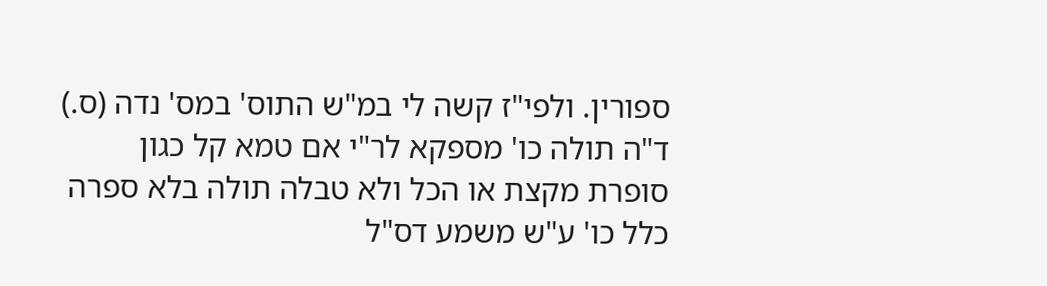ספורין. ולפי"ז קשה לי במ"ש התוס' במס' נדה (ס.) ד"ה תולה כו' מספקא לר"י אם טמא קל כגון סופרת מקצת או הכל ולא טבלה תולה בלא ספרה כלל כו' ע"ש משמע דס"ל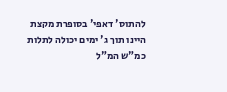להתוס' דאפי' בסופרת מקצת היינו תוך ג' ימים יכולה לתלות כמ"ש המ"ל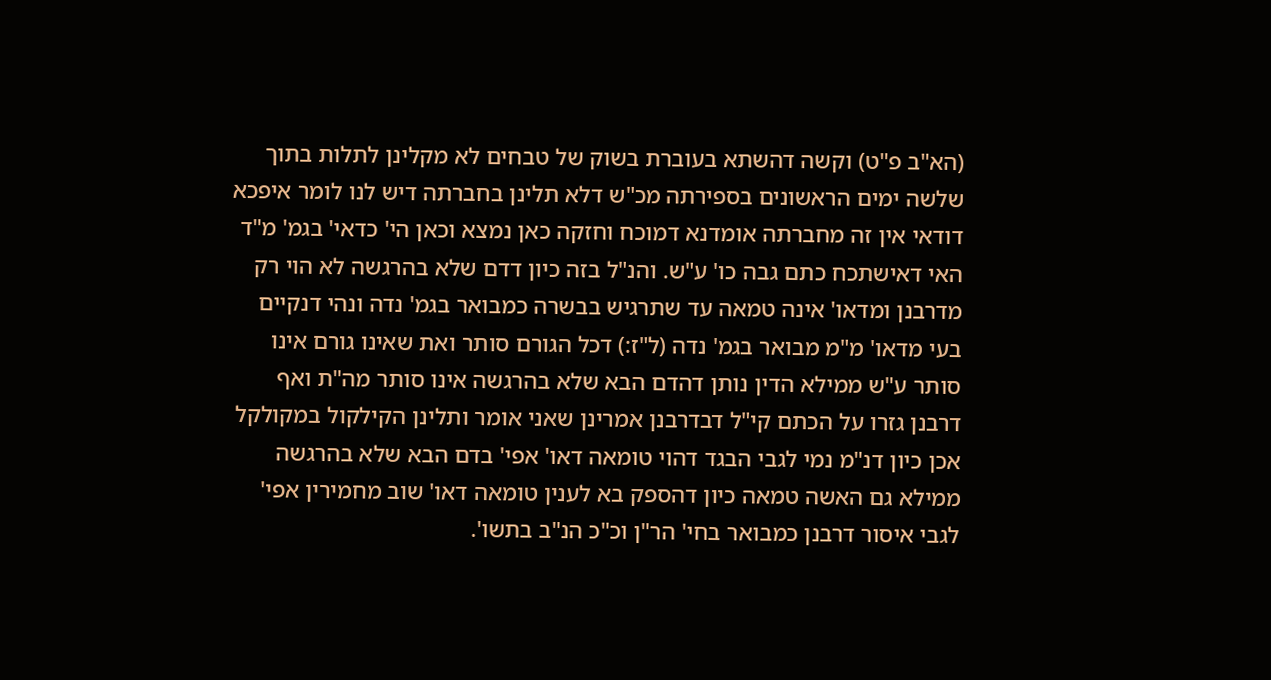(הא"ב פ"ט) וקשה דהשתא בעוברת בשוק של טבחים לא מקלינן לתלות בתוך שלשה ימים הראשונים בספירתה מכ"ש דלא תלינן בחברתה דיש לנו לומר איפכא דודאי אין זה מחברתה אומדנא דמוכח וחזקה כאן נמצא וכאן הי' כדאי' בגמ' מ"ד האי דאישתכח כתם גבה כו' ע"ש. והנ"ל בזה כיון דדם שלא בהרגשה לא הוי רק מדרבנן ומדאו' אינה טמאה עד שתרגיש בבשרה כמבואר בגמ' נדה ונהי דנקיים בעי מדאו' מ"מ מבואר בגמ' נדה (ל"ז:) דכל הגורם סותר ואת שאינו גורם אינו סותר ע"ש ממילא הדין נותן דהדם הבא שלא בהרגשה אינו סותר מה"ת ואף דרבנן גזרו על הכתם קי"ל דבדרבנן אמרינן שאני אומר ותלינן הקילקול במקולקל אכן כיון דנ"מ נמי לגבי הבגד דהוי טומאה דאו' אפי' בדם הבא שלא בהרגשה ממילא גם האשה טמאה כיון דהספק בא לענין טומאה דאו' שוב מחמירין אפי' לגבי איסור דרבנן כמבואר בחי' הר"ן וכ"כ הנ"ב בתשו'.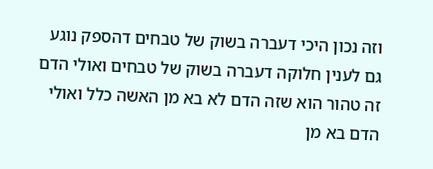וזה נכון היכי דעברה בשוק של טבחים דהספק נוגע גם לענין חלוקה דעברה בשוק של טבחים ואולי הדם זה טהור הוא שזה הדם לא בא מן האשה כלל ואולי הדם בא מן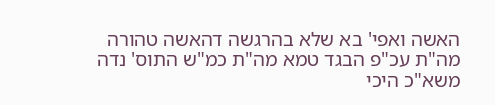האשה ואפי' בא שלא בהרגשה דהאשה טהורה מה"ת עכ"פ הבגד טמא מה"ת כמ"ש התוס' נדה משא"כ היכי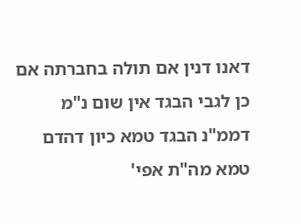דאנו דנין אם תולה בחברתה אם כן לגבי הבגד אין שום נ"מ דממ"נ הבגד טמא כיון דהדם טמא מה"ת אפי'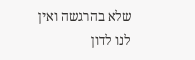שלא בהרגשה ואין לנו לדון